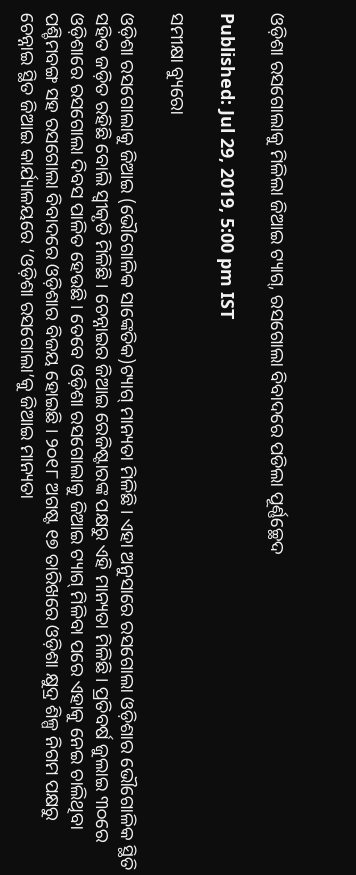ଓଡ଼ିଶା ରସଗୋଲାକୁ ମିଳିଲା ଜିଆଇ ଟ୍ୟାଗ୍‌, ରସଗୋଲା ବିବାଦରେ ପଡିଲା ପୂର୍ଣ୍ଣଚ୍ଛେଦ

Published: Jul 29, 2019, 5:00 pm IST

ସମୀକ୍ଷା ବ୍ୟୁରୋ

ଓଡ଼ିଶା ରସଗୋଲାକୁ ଜିଆଇ (ଭୌଗୋଳିକ ସାଙ୍କେତିକ)ଟ୍ୟାଗ୍‌ ମାନ୍ୟତା ମିଳିଛି। ଏହା ଅନୁସାରେ ରସଗୋଲା ଓଡ଼ିଶାର ଭୌଗୋଳିକ ସ୍ଥିତି ସହିତ ଜଡ଼ିତ ରହିଛି ବୋଲି ସ୍ବୀକୃତି ମିଳିଛି। ଚେନ୍ନାଇର ଜିଆଇ ରେଜିଷ୍ଟାରଙ୍କ ପକ୍ଷରୁ ଏହି ମାନ୍ୟତା ମିଳିଛି। ପ୍ରତିବର୍ଷ ଜୁଲାଇ ୩୦ରେ ଓଡ଼ିଶାରେ ରସଗୋଲା ଦିବସ ପାଳିତ ହେଉଛି। ତେବେ ଓଡ଼ିଶା ରସଗୋଲାକୁ ଜିଆଇ ଟ୍ୟାଗ୍‌ ମିଳିବା ପରେ ଏହାକୁ ନେଇ ଚାଲିଥିବା ପଶ୍ଚିମବଙ୍ଗ ସହ ରସଗୋଲା ବିବାଦରେ ଓଡ଼ିଶାର ବିଜୟ ହୋଇଛି । ୨୦୧୮ ଅଗଷ୍ଟ ୧୭ ତାରିଖରେ ଓଡ଼ିଶା କ୍ଷୁଦ୍ର ଶିଳ୍ପ ନିଗମ ପକ୍ଷରୁ ଚେନ୍ନାଇ ସ୍ଥିତ ଜିଆଇ କାର୍ଯ୍ୟାଳୟରେ ‘ଓଡ଼ିଶା ରସଗୋଲା’କୁ ଜିଆଇ ମାନ୍ୟତା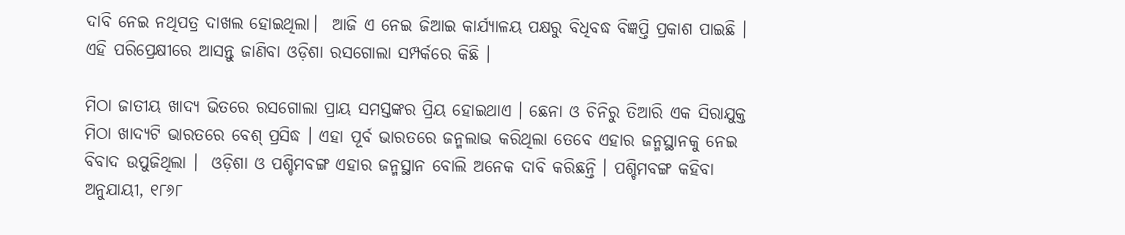ଦାବି ନେଇ ନଥିପତ୍ର ଦାଖଲ ହୋଇଥିଲା।  ଆଜି ଏ ନେଇ ଜିଆଇ କାର୍ଯ୍ୟାଳୟ ପକ୍ଷରୁ ବିଧିବଦ୍ଧ ବିଜ୍ଞପ୍ତି ପ୍ରକାଶ ପାଇଛି । ଏହି ପରିପ୍ରେକ୍ଷୀରେ ଆସନ୍ତୁ ଜାଣିବା ଓଡ଼ିଶା ରସଗୋଲା ସମ୍ପର୍କରେ କିଛି ।

ମିଠା ଜାତୀୟ ଖାଦ୍ୟ ଭିତରେ ରସଗୋଲା ପ୍ରାୟ ସମସ୍ତଙ୍କର ପ୍ରିୟ ହୋଇଥାଏ । ଛେନା ଓ ଚିନିରୁ ତିଆରି ଏକ ସିରାଯୁକ୍ତ ମିଠା ଖାଦ୍ୟଟି ଭାରତରେ ବେଶ୍‌ ପ୍ରସିଦ୍ଧ । ଏହା ପୂର୍ବ ଭାରତରେ ଜନ୍ମଲାଭ କରିଥିଲା ତେବେ ଏହାର ଜନ୍ମସ୍ଥାନକୁ ନେଇ ବିବାଦ ଉପୁଜିଥିଲା ।  ଓଡ଼ିଶା ଓ ପଶ୍ଚିମବଙ୍ଗ ଏହାର ଜନ୍ମସ୍ଥାନ ବୋଲି ଅନେକ ଦାବି କରିଛନ୍ତି । ପଶ୍ଚିମବଙ୍ଗ କହିବା ଅନୁଯାୟୀ, ୧୮୬୮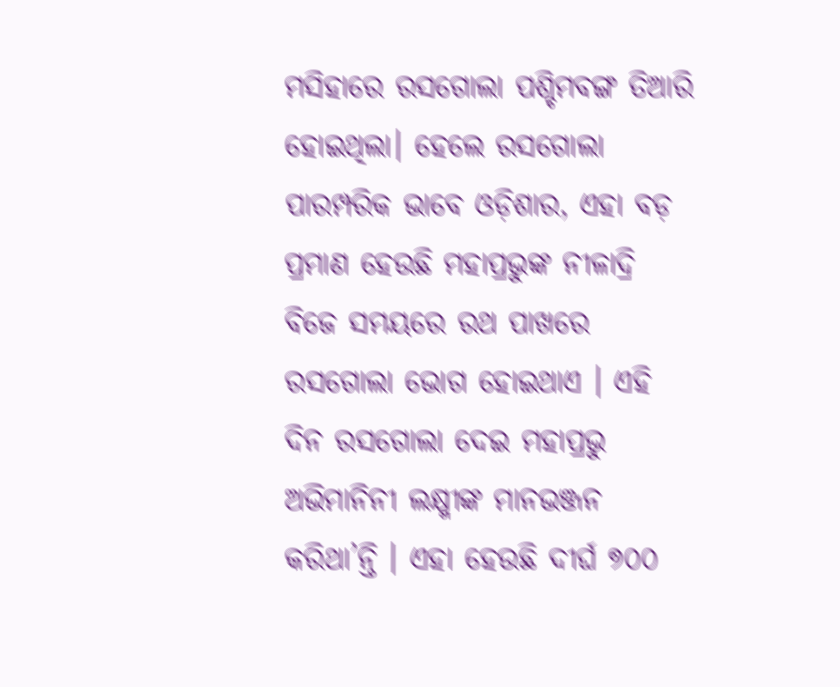ମସିହାରେ ରସଗୋଲା ପଶ୍ଚିମବଙ୍ଗ ତିଆରି ହୋଇଥିଲା। ହେଲେ ରସଗୋଲା ପାରମ୍ପରିକ ଭାବେ ଓଡ଼ିଶାର, ଏହା ବଡ଼ ପ୍ରମାଣ ହେଉଛି ମହାପ୍ରଭୁଙ୍କ ନୀଳାଦ୍ରି ବିଜେ ସମୟରେ ରଥ ପାଖରେ ରସଗୋଲା ଭୋଗ ହୋଇଥାଏ । ଏହି ଦିନ ରସଗୋଲା ଦେଇ ମହାପ୍ରଭୁ ଅଭିମାନିନୀ ଲକ୍ଷ୍ମୀଙ୍କ ମାନଭଞ୍ଜନ କରିଥା’ନ୍ତି । ଏହା ହେଉଛି ଦୀର୍ଘ ୭୦୦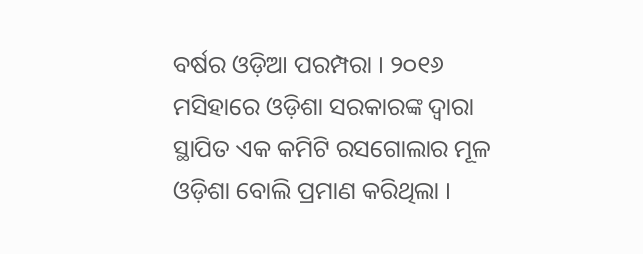ବର୍ଷର ଓଡ଼ିଆ ପରମ୍ପରା । ୨୦୧୬ ମସିହାରେ ଓଡ଼ିଶା ସରକାରଙ୍କ ଦ୍ୱାରା ସ୍ଥାପିତ ଏକ କମିଟି ରସଗୋଲାର ମୂଳ ଓଡ଼ିଶା ବୋଲି ପ୍ରମାଣ କରିଥିଲା ।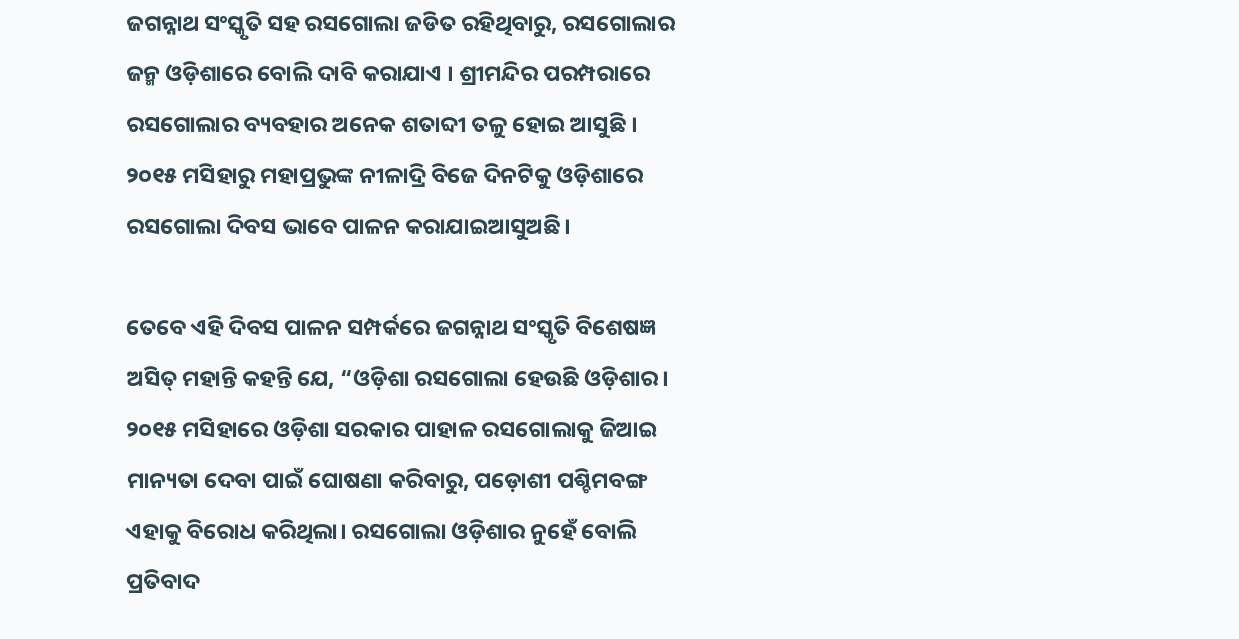ଜଗନ୍ନାଥ ସଂସ୍କୃତି ସହ ରସଗୋଲା ଜଡିତ ରହିଥିବାରୁ, ରସଗୋଲାର ଜନ୍ମ ଓଡ଼ିଶାରେ ବୋଲି ଦାବି କରାଯାଏ । ଶ୍ରୀମନ୍ଦିର ପରମ୍ପରାରେ ରସଗୋଲାର ବ୍ୟବହାର ଅନେକ ଶତାବ୍ଦୀ ତଳୁ ହୋଇ ଆସୁଛି ।  ୨୦୧୫ ମସିହାରୁ ମହାପ୍ରଭୁଙ୍କ ନୀଳାଦ୍ରି ବିଜେ ଦିନଟିକୁ ଓଡ଼ିଶାରେ ରସଗୋଲା ଦିବସ ଭାବେ ପାଳନ କରାଯାଇଆସୁଅଛି।

ତେବେ ଏହି ଦିବସ ପାଳନ ସମ୍ପର୍କରେ ଜଗନ୍ନାଥ ସଂସ୍କୃତି ବିଶେଷଜ୍ଞ ଅସିତ୍‌ ମହାନ୍ତି କହନ୍ତି ଯେ, “ଓଡ଼ିଶା ରସଗୋଲା ହେଉଛି ଓଡ଼ିଶାର। ୨୦୧୫ ମସିହାରେ ଓଡ଼ିଶା ସରକାର ପାହାଳ ରସଗୋଲାକୁ ଜିଆଇ ମାନ୍ୟତା ଦେବା ପାଇଁ ଘୋଷଣା କରିବାରୁ, ପଡ଼ୋଶୀ ପଶ୍ଚିମବଙ୍ଗ ଏହାକୁ ବିରୋଧ କରିଥିଲା। ରସଗୋଲା ଓଡ଼ିଶାର ନୁହେଁ ବୋଲି ପ୍ରତିବାଦ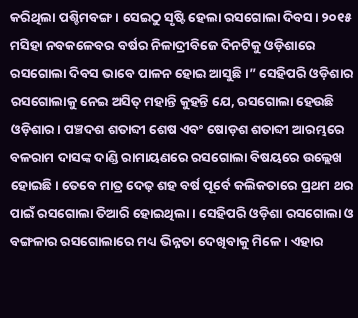କରିଥିଲା ପଶ୍ଚିମବଙ୍ଗ। ସେଇଠୁ ସୃଷ୍ଟି ହେଲା ରସଗୋଲା ଦିବସ। ୨୦୧୫ ମସିହା ନବକଳେବର ବର୍ଷର ନିଳାଦ୍ରୀବିଜେ ଦିନଟିକୁ ଓଡ଼ିଶାରେ ରସଗୋଲା ଦିବସ ଭାବେ ପାଳନ ହୋଇ ଆସୁଛି।” ସେହିପରି ଓଡ଼ିଶାର ରସଗୋଲାକୁ ନେଇ ଅସିତ୍‌ ମହାନ୍ତି କୁହନ୍ତି ଯେ, ରସଗୋଲା ହେଉଛି ଓଡ଼ିଶାର। ପଞ୍ଚଦଶ ଶତାବ୍ଦୀ ଶେଷ ଏବଂ ଷୋଡ଼ଶ ଶତାବ୍ଦୀ ଆରମ୍ଭରେ ବଳରାମ ଦାସଙ୍କ ଦାଣ୍ଡି ରାମାୟଣରେ ରସଗୋଲା ବିଷୟରେ ଉଲ୍ଲେଖ ହୋଇଛି। ତେବେ ମାତ୍ର ଦେଢ଼ ଶହ ବର୍ଷ ପୂର୍ବେ କଲିକତାରେ ପ୍ରଥମ ଥର ପାଇଁ ରସଗୋଲା ତିଆରି ହୋଇଥିଲା । ସେହିପରି ଓଡ଼ିଶା ରସଗୋଲା ଓ ବଙ୍ଗଳାର ରସଗୋଲାରେ ମଧ୍ୟ ଭିନ୍ନତା ଦେଖିବାକୁ ମିଳେ । ଏହାର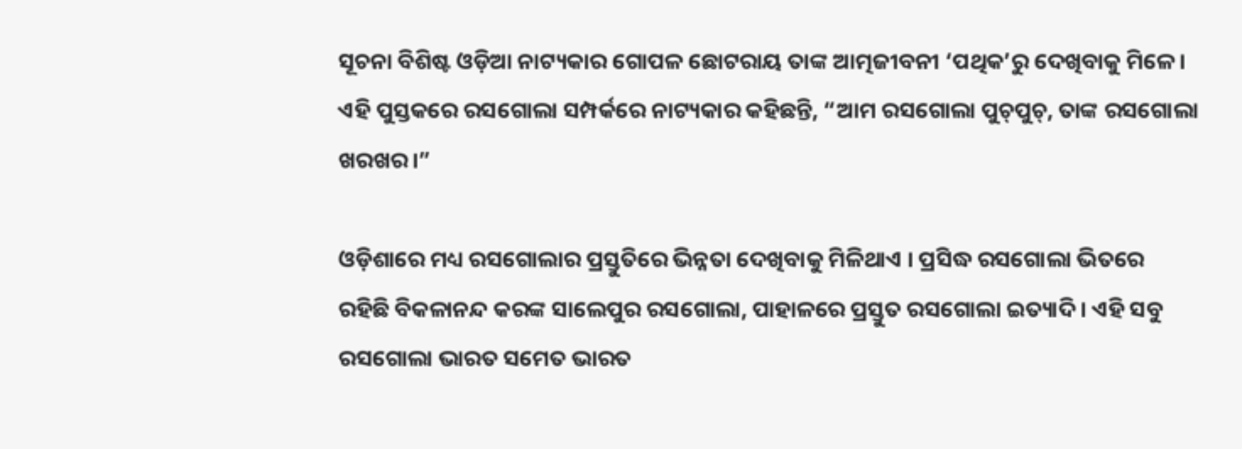ସୂଚନା ବିଶିଷ୍ଟ ଓଡ଼ିଆ ନାଟ୍ୟକାର ଗୋପଳ ଛୋଟରାୟ ତାଙ୍କ ଆତ୍ମଜୀବନୀ ‘ପଥିକ’ରୁ ଦେଖିବାକୁ ମିଳେ। ଏହି ପୁସ୍ତକରେ ରସଗୋଲା ସମ୍ପର୍କରେ ନାଟ୍ୟକାର କହିଛନ୍ତି, “ଆମ ରସଗୋଲା ପୁଚ୍‌ପୁଚ୍‌, ତାଙ୍କ ରସଗୋଲା ଖରଖର।”

ଓଡ଼ିଶାରେ ମଧ୍ୟ ରସଗୋଲାର ପ୍ରସ୍ତୁତିରେ ଭିନ୍ନତା ଦେଖିବାକୁ ମିଳିଥାଏ । ପ୍ରସିଦ୍ଧ ରସଗୋଲା ଭିତରେ ରହିଛି ବିକଳାନନ୍ଦ କରଙ୍କ ସାଲେପୁର ରସଗୋଲା, ପାହାଳରେ ପ୍ରସ୍ତୁତ ରସଗୋଲା ଇତ୍ୟାଦି । ଏହି ସବୁ ରସଗୋଲା ଭାରତ ସମେତ ଭାରତ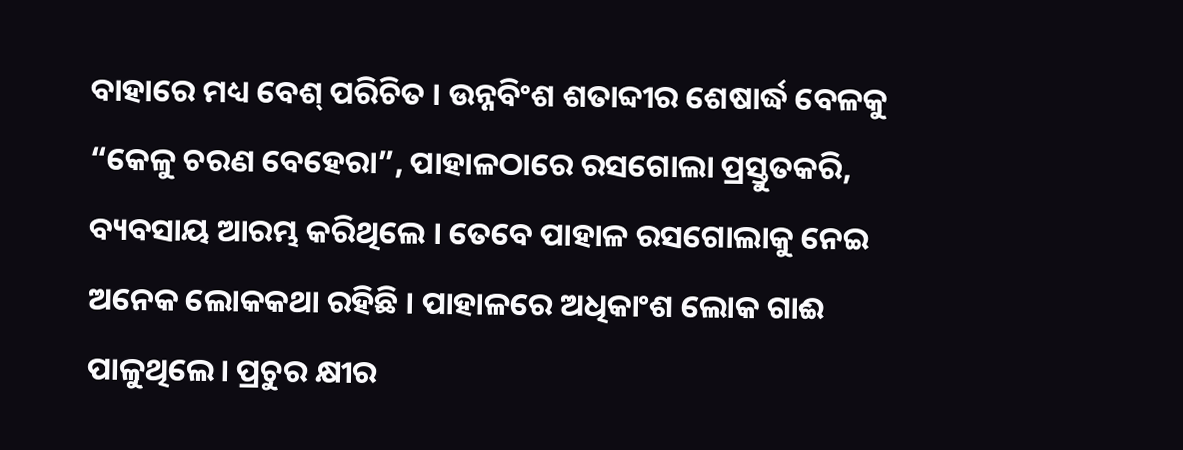ବାହାରେ ମଧ୍ୟ ବେଶ୍‌ ପରିଚିତ । ଉନ୍ନବିଂଶ ଶତାବ୍ଦୀର ଶେଷାର୍ଦ୍ଧ ବେଳକୁ “କେଳୁ ଚରଣ ବେହେରା”, ପାହାଳଠାରେ ରସଗୋଲା ପ୍ରସ୍ତୁତକରି, ବ୍ୟବସାୟ ଆରମ୍ଭ କରିଥିଲେ । ତେବେ ପାହାଳ ରସଗୋଲାକୁ ନେଇ ଅନେକ ଲୋକକଥା ରହିଛି । ପାହାଳରେ ଅଧିକାଂଶ ଲୋକ ଗାଈ ପାଳୁଥିଲେ। ପ୍ରଚୁର କ୍ଷୀର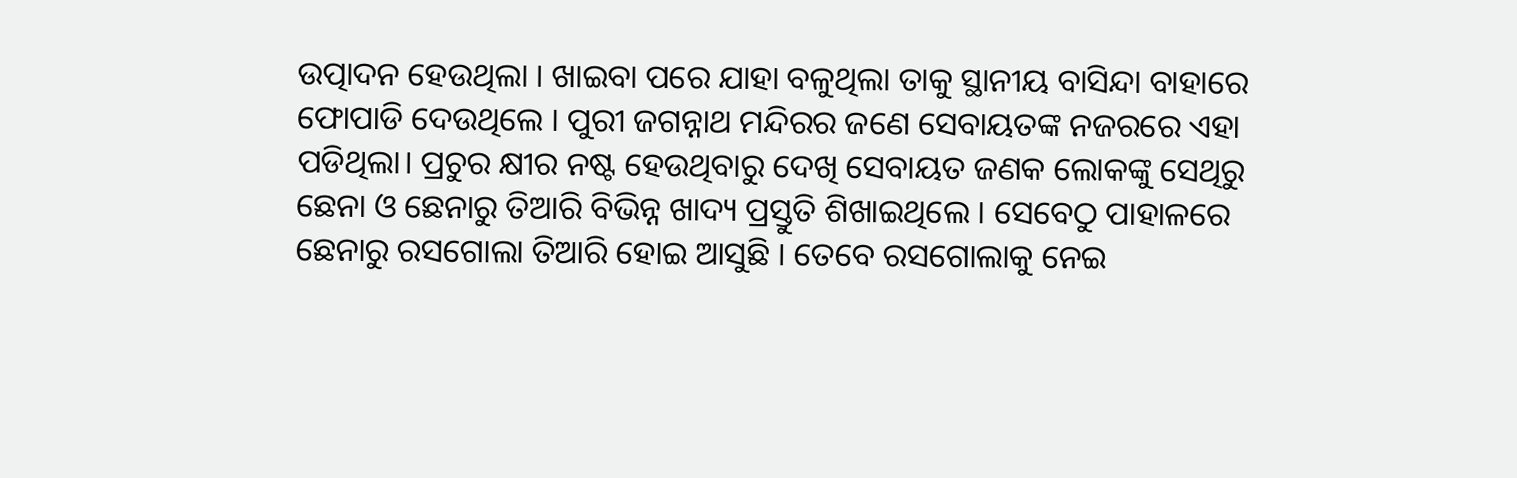ଉତ୍ପାଦନ ହେଉଥିଲା । ଖାଇବା ପରେ ଯାହା ବଳୁଥିଲା ତାକୁ ସ୍ଥାନୀୟ ବାସିନ୍ଦା ବାହାରେ ଫୋପାଡି ଦେଉଥିଲେ । ପୁରୀ ଜଗନ୍ନାଥ ମନ୍ଦିରର ଜଣେ ସେବାୟତଙ୍କ ନଜରରେ ଏହା ପଡିଥିଲା। ପ୍ରଚୁର କ୍ଷୀର ନଷ୍ଟ ହେଉଥିବାରୁ ଦେଖି ସେବାୟତ ଜଣକ ଲୋକଙ୍କୁ ସେଥିରୁ ଛେନା ଓ ଛେନାରୁ ତିଆରି ବିଭିନ୍ନ ଖାଦ୍ୟ ପ୍ରସ୍ତୁତି ଶିଖାଇଥିଲେ । ସେବେଠୁ ପାହାଳରେ ଛେନାରୁ ରସଗୋଲା ତିଆରି ହୋଇ ଆସୁଛି । ତେବେ ରସଗୋଲାକୁ ନେଇ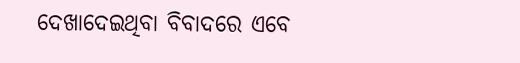ଦେଖାଦେଇଥିବା ବିବାଦରେ ଏବେ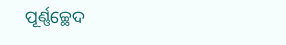ପୂର୍ଣ୍ଣଚ୍ଛେଦ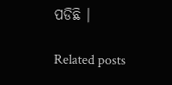ପଡିଛି ।

Related posts